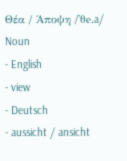Θέα / Άποψη /'θe.a/ Noun
- English
- view
- Deutsch
- aussicht / ansicht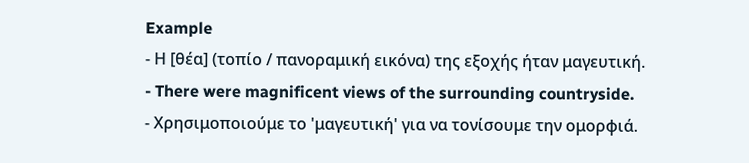Example
- Η [θέα] (τοπίο / πανοραμική εικόνα) της εξοχής ήταν μαγευτική.
- There were magnificent views of the surrounding countryside.
- Χρησιμοποιούμε το 'μαγευτική' για να τονίσουμε την ομορφιά.